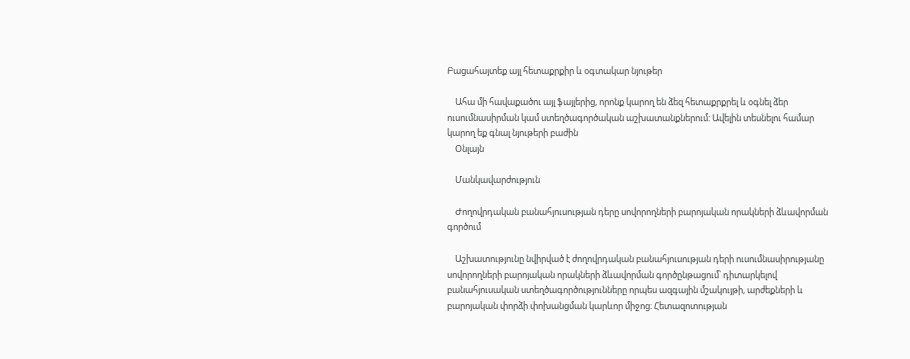Բացահայտեք այլ հետաքրքիր և օգտակար նյութեր

    Ահա մի հավաքածու այլ ֆայլերից, որոնք կարող են ձեզ հետաքրքրել և օգնել ձեր ուսումնասիրման կամ ստեղծագործական աշխատանքներում: Ավելին տեսնելու համար կարող եք գնալ նյութերի բաժին
    Օնլայն

    Մանկավարժություն

    Ժողովրդական բանահյուսության դերը սովորողների բարոյական որակների ձևավորման գործում

    Աշխատությունը նվիրված է ժողովրդական բանահյուսության դերի ուսումնասիրությանը սովորողների բարոյական որակների ձևավորման գործընթացում՝ դիտարկելով բանահյուսական ստեղծագործությունները որպես ազգային մշակույթի, արժեքների և բարոյական փորձի փոխանցման կարևոր միջոց։ Հետազոտության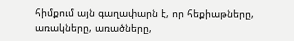հիմքում այն գաղափարն է, որ հեքիաթները, առակները, առածները,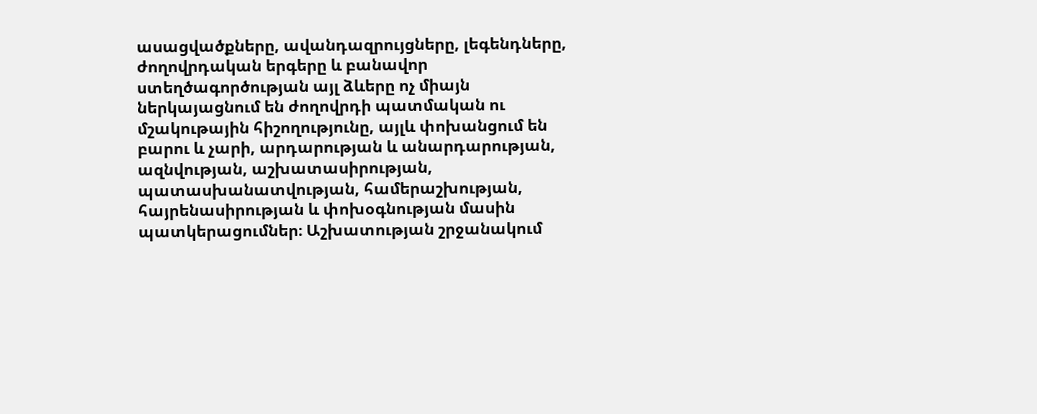ասացվածքները, ավանդազրույցները, լեգենդները, ժողովրդական երգերը և բանավոր ստեղծագործության այլ ձևերը ոչ միայն ներկայացնում են ժողովրդի պատմական ու մշակութային հիշողությունը, այլև փոխանցում են բարու և չարի, արդարության և անարդարության, ազնվության, աշխատասիրության, պատասխանատվության, համերաշխության, հայրենասիրության և փոխօգնության մասին պատկերացումներ։ Աշխատության շրջանակում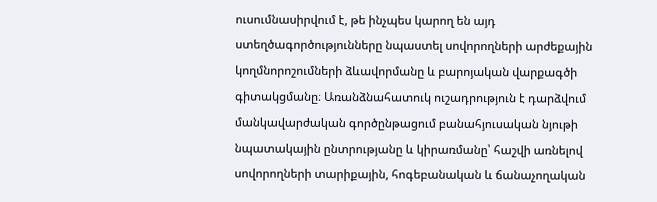ուսումնասիրվում է, թե ինչպես կարող են այդ ստեղծագործությունները նպաստել սովորողների արժեքային կողմնորոշումների ձևավորմանը և բարոյական վարքագծի գիտակցմանը։ Առանձնահատուկ ուշադրություն է դարձվում մանկավարժական գործընթացում բանահյուսական նյութի նպատակային ընտրությանը և կիրառմանը՝ հաշվի առնելով սովորողների տարիքային, հոգեբանական և ճանաչողական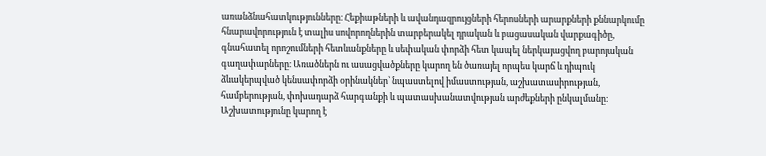առանձնահատկությունները։ Հեքիաթների և ավանդազրույցների հերոսների արարքների քննարկումը հնարավորություն է տալիս սովորողներին տարբերակել դրական և բացասական վարքագիծը, գնահատել որոշումների հետևանքները և սեփական փորձի հետ կապել ներկայացվող բարոյական գաղափարները։ Առածներն ու ասացվածքները կարող են ծառայել որպես կարճ և դիպուկ ձևակերպված կենսափորձի օրինակներ՝ նպաստելով իմաստության, աշխատասիրության, համբերության, փոխադարձ հարգանքի և պատասխանատվության արժեքների ընկալմանը։ Աշխատությունը կարող է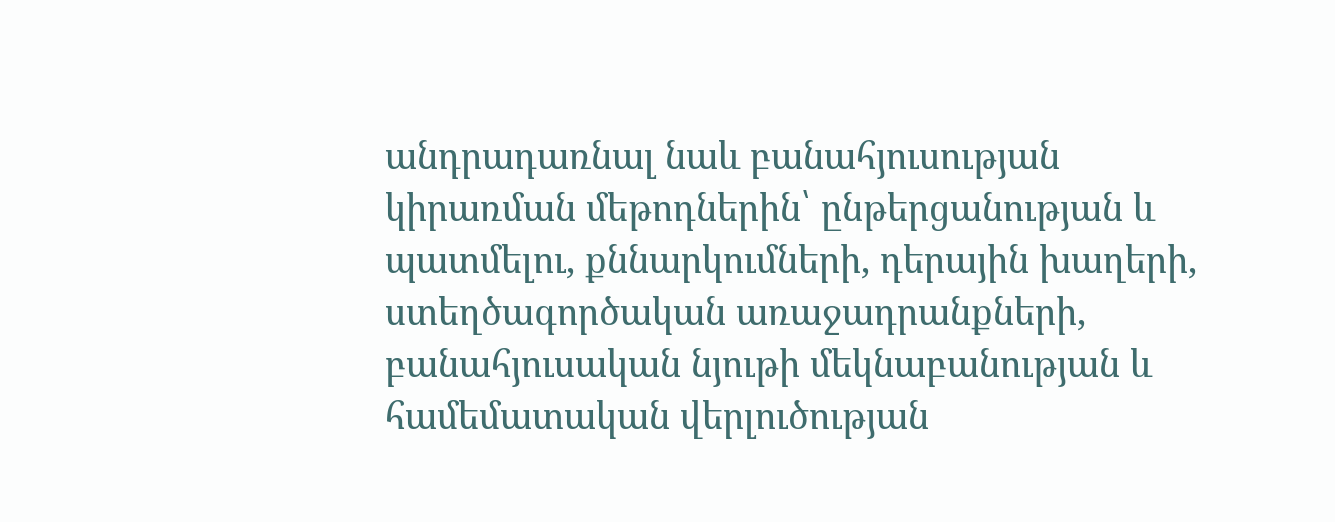անդրադառնալ նաև բանահյուսության կիրառման մեթոդներին՝ ընթերցանության և պատմելու, քննարկումների, դերային խաղերի, ստեղծագործական առաջադրանքների, բանահյուսական նյութի մեկնաբանության և համեմատական վերլուծության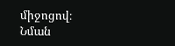միջոցով։ Նման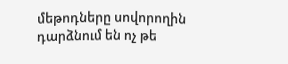մեթոդները սովորողին դարձնում են ոչ թե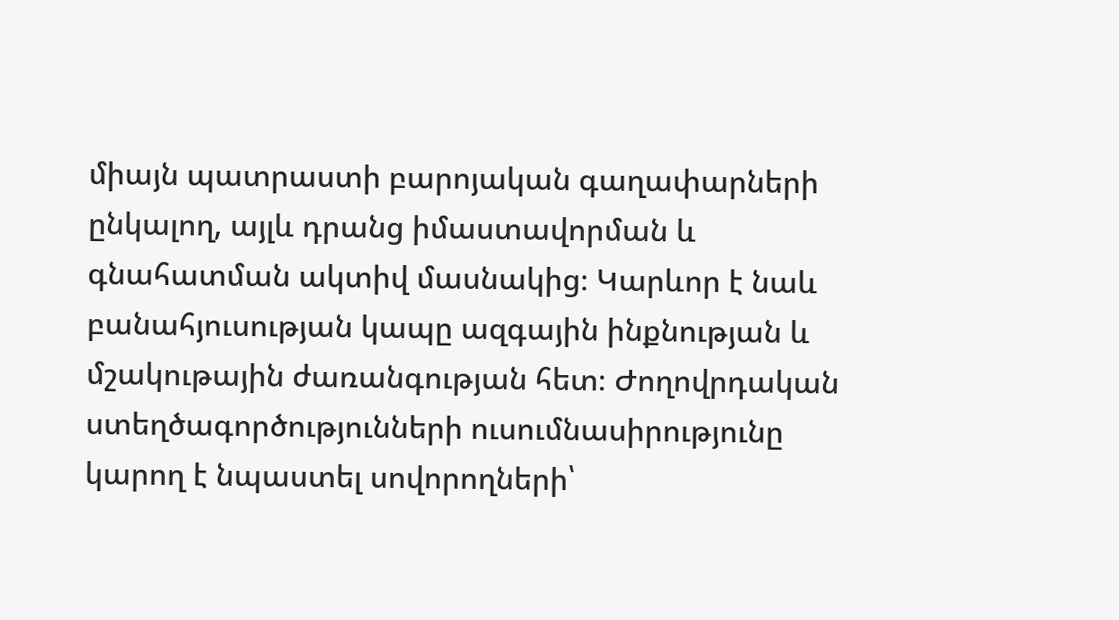միայն պատրաստի բարոյական գաղափարների ընկալող, այլև դրանց իմաստավորման և գնահատման ակտիվ մասնակից։ Կարևոր է նաև բանահյուսության կապը ազգային ինքնության և մշակութային ժառանգության հետ։ Ժողովրդական ստեղծագործությունների ուսումնասիրությունը կարող է նպաստել սովորողների՝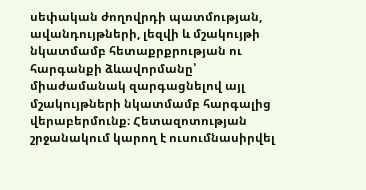սեփական ժողովրդի պատմության, ավանդույթների, լեզվի և մշակույթի նկատմամբ հետաքրքրության ու հարգանքի ձևավորմանը՝ միաժամանակ զարգացնելով այլ մշակույթների նկատմամբ հարգալից վերաբերմունք։ Հետազոտության շրջանակում կարող է ուսումնասիրվել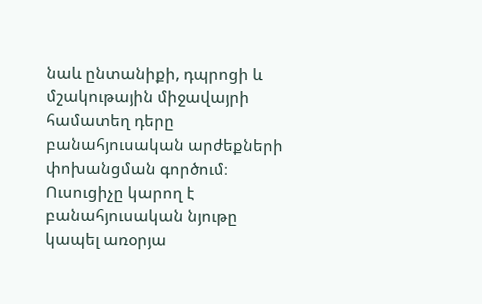նաև ընտանիքի, դպրոցի և մշակութային միջավայրի համատեղ դերը բանահյուսական արժեքների փոխանցման գործում։ Ուսուցիչը կարող է բանահյուսական նյութը կապել առօրյա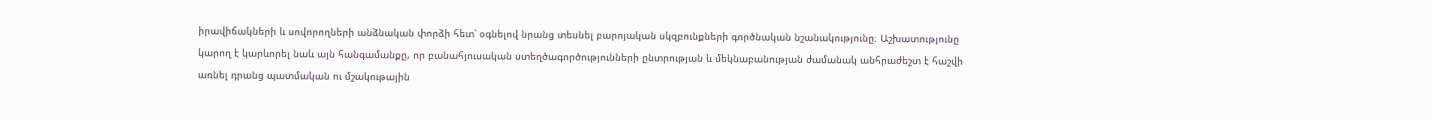իրավիճակների և սովորողների անձնական փորձի հետ՝ օգնելով նրանց տեսնել բարոյական սկզբունքների գործնական նշանակությունը։ Աշխատությունը կարող է կարևորել նաև այն հանգամանքը, որ բանահյուսական ստեղծագործությունների ընտրության և մեկնաբանության ժամանակ անհրաժեշտ է հաշվի առնել դրանց պատմական ու մշակութային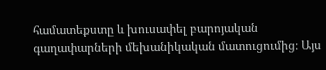համատեքստը և խուսափել բարոյական գաղափարների մեխանիկական մատուցումից։ Այս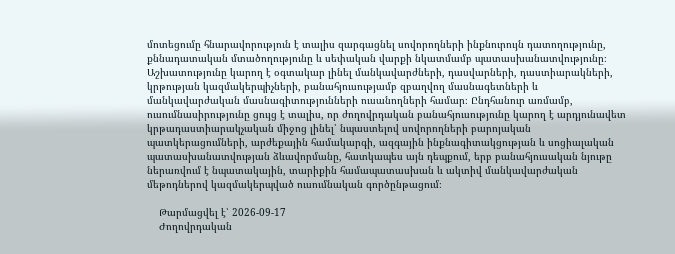մոտեցումը հնարավորություն է տալիս զարգացնել սովորողների ինքնուրույն դատողությունը, քննադատական մտածողությունը և սեփական վարքի նկատմամբ պատասխանատվությունը։ Աշխատությունը կարող է օգտակար լինել մանկավարժների, դասվարների, դաստիարակների, կրթության կազմակերպիչների, բանահյուսությամբ զբաղվող մասնագետների և մանկավարժական մասնագիտությունների ուսանողների համար։ Ընդհանուր առմամբ, ուսումնասիրությունը ցույց է տալիս, որ ժողովրդական բանահյուսությունը կարող է արդյունավետ կրթադաստիարակչական միջոց լինել՝ նպաստելով սովորողների բարոյական պատկերացումների, արժեքային համակարգի, ազգային ինքնագիտակցության և սոցիալական պատասխանատվության ձևավորմանը, հատկապես այն դեպքում, երբ բանահյուսական նյութը ներառվում է նպատակային, տարիքին համապատասխան և ակտիվ մանկավարժական մեթոդներով կազմակերպված ուսումնական գործընթացում։

    Թարմացվել է՝ 2026-09-17
    Ժողովրդական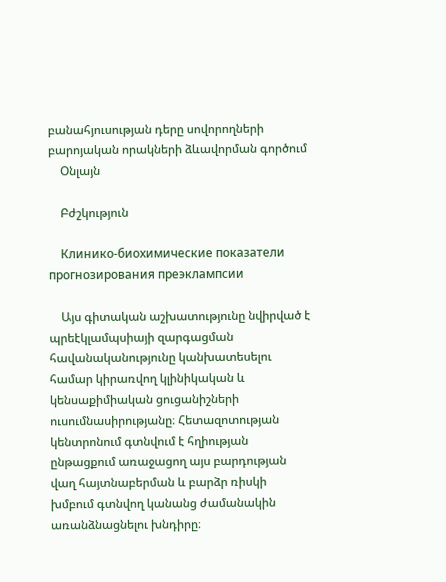բանահյուսության դերը սովորողների բարոյական որակների ձևավորման գործում
    Օնլայն

    Բժշկություն

    Клинико-биохимические показатели прогнозирования преэклампсии

    Այս գիտական աշխատությունը նվիրված է պրեէկլամպսիայի զարգացման հավանականությունը կանխատեսելու համար կիրառվող կլինիկական և կենսաքիմիական ցուցանիշների ուսումնասիրությանը։ Հետազոտության կենտրոնում գտնվում է հղիության ընթացքում առաջացող այս բարդության վաղ հայտնաբերման և բարձր ռիսկի խմբում գտնվող կանանց ժամանակին առանձնացնելու խնդիրը։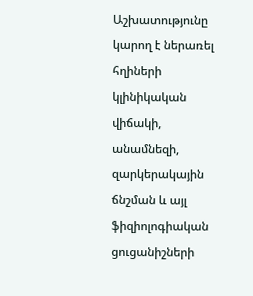Աշխատությունը կարող է ներառել հղիների կլինիկական վիճակի, անամնեզի, զարկերակային ճնշման և այլ ֆիզիոլոգիական ցուցանիշների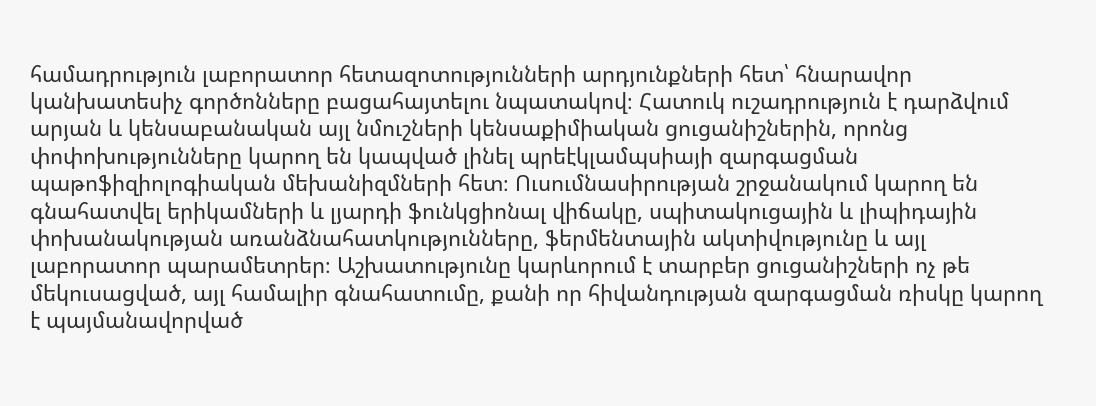համադրություն լաբորատոր հետազոտությունների արդյունքների հետ՝ հնարավոր կանխատեսիչ գործոնները բացահայտելու նպատակով։ Հատուկ ուշադրություն է դարձվում արյան և կենսաբանական այլ նմուշների կենսաքիմիական ցուցանիշներին, որոնց փոփոխությունները կարող են կապված լինել պրեէկլամպսիայի զարգացման պաթոֆիզիոլոգիական մեխանիզմների հետ։ Ուսումնասիրության շրջանակում կարող են գնահատվել երիկամների և լյարդի ֆունկցիոնալ վիճակը, սպիտակուցային և լիպիդային փոխանակության առանձնահատկությունները, ֆերմենտային ակտիվությունը և այլ լաբորատոր պարամետրեր։ Աշխատությունը կարևորում է տարբեր ցուցանիշների ոչ թե մեկուսացված, այլ համալիր գնահատումը, քանի որ հիվանդության զարգացման ռիսկը կարող է պայմանավորված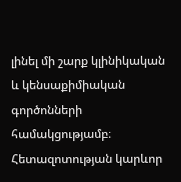լինել մի շարք կլինիկական և կենսաքիմիական գործոնների համակցությամբ։ Հետազոտության կարևոր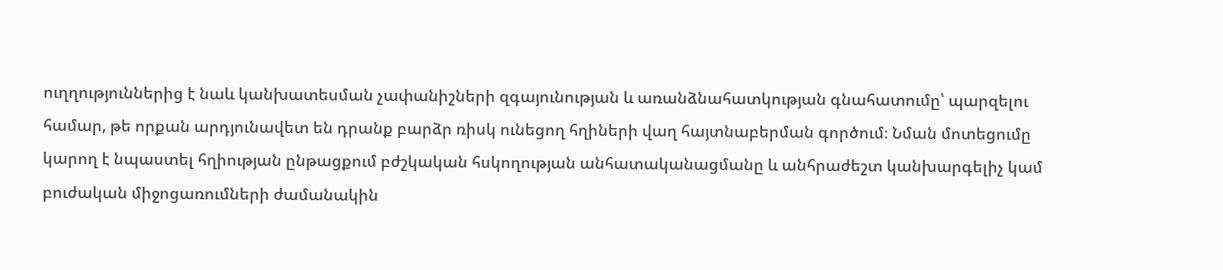ուղղություններից է նաև կանխատեսման չափանիշների զգայունության և առանձնահատկության գնահատումը՝ պարզելու համար, թե որքան արդյունավետ են դրանք բարձր ռիսկ ունեցող հղիների վաղ հայտնաբերման գործում։ Նման մոտեցումը կարող է նպաստել հղիության ընթացքում բժշկական հսկողության անհատականացմանը և անհրաժեշտ կանխարգելիչ կամ բուժական միջոցառումների ժամանակին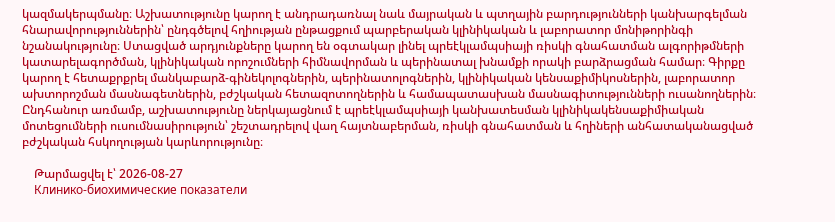կազմակերպմանը։ Աշխատությունը կարող է անդրադառնալ նաև մայրական և պտղային բարդությունների կանխարգելման հնարավորություններին՝ ընդգծելով հղիության ընթացքում պարբերական կլինիկական և լաբորատոր մոնիթորինգի նշանակությունը։ Ստացված արդյունքները կարող են օգտակար լինել պրեէկլամպսիայի ռիսկի գնահատման ալգորիթմների կատարելագործման, կլինիկական որոշումների հիմնավորման և պերինատալ խնամքի որակի բարձրացման համար։ Գիրքը կարող է հետաքրքրել մանկաբարձ-գինեկոլոգներին, պերինատոլոգներին, կլինիկական կենսաքիմիկոսներին, լաբորատոր ախտորոշման մասնագետներին, բժշկական հետազոտողներին և համապատասխան մասնագիտությունների ուսանողներին։ Ընդհանուր առմամբ, աշխատությունը ներկայացնում է պրեէկլամպսիայի կանխատեսման կլինիկակենսաքիմիական մոտեցումների ուսումնասիրություն՝ շեշտադրելով վաղ հայտնաբերման, ռիսկի գնահատման և հղիների անհատականացված բժշկական հսկողության կարևորությունը։

    Թարմացվել է՝ 2026-08-27
    Клинико-биохимические показатели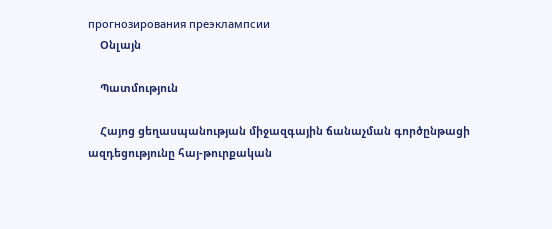прогнозирования преэклампсии
    Օնլայն

    Պատմություն

    Հայոց ցեղասպանության միջազգային ճանաչման գործընթացի ազդեցությունը հայ-թուրքական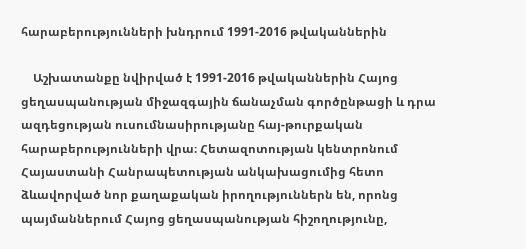հարաբերությունների խնդրում 1991-2016 թվականներին

    Աշխատանքը նվիրված է 1991-2016 թվականներին Հայոց ցեղասպանության միջազգային ճանաչման գործընթացի և դրա ազդեցության ուսումնասիրությանը հայ-թուրքական հարաբերությունների վրա։ Հետազոտության կենտրոնում Հայաստանի Հանրապետության անկախացումից հետո ձևավորված նոր քաղաքական իրողություններն են, որոնց պայմաններում Հայոց ցեղասպանության հիշողությունը,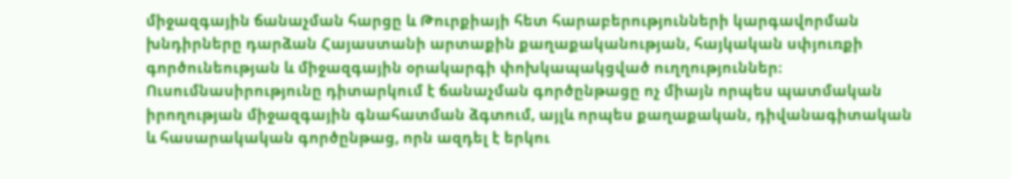միջազգային ճանաչման հարցը և Թուրքիայի հետ հարաբերությունների կարգավորման խնդիրները դարձան Հայաստանի արտաքին քաղաքականության, հայկական սփյուռքի գործունեության և միջազգային օրակարգի փոխկապակցված ուղղություններ։ Ուսումնասիրությունը դիտարկում է ճանաչման գործընթացը ոչ միայն որպես պատմական իրողության միջազգային գնահատման ձգտում, այլև որպես քաղաքական, դիվանագիտական և հասարակական գործընթաց, որն ազդել է երկու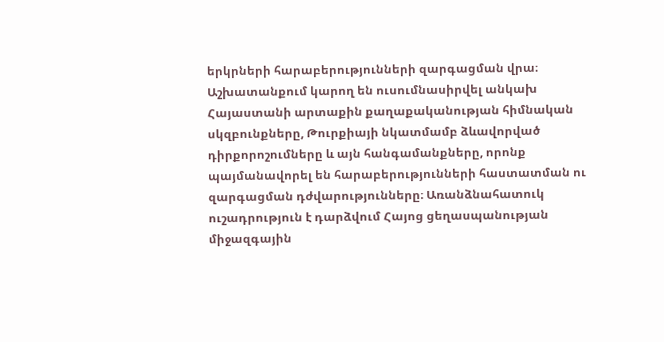երկրների հարաբերությունների զարգացման վրա։ Աշխատանքում կարող են ուսումնասիրվել անկախ Հայաստանի արտաքին քաղաքականության հիմնական սկզբունքները, Թուրքիայի նկատմամբ ձևավորված դիրքորոշումները և այն հանգամանքները, որոնք պայմանավորել են հարաբերությունների հաստատման ու զարգացման դժվարությունները։ Առանձնահատուկ ուշադրություն է դարձվում Հայոց ցեղասպանության միջազգային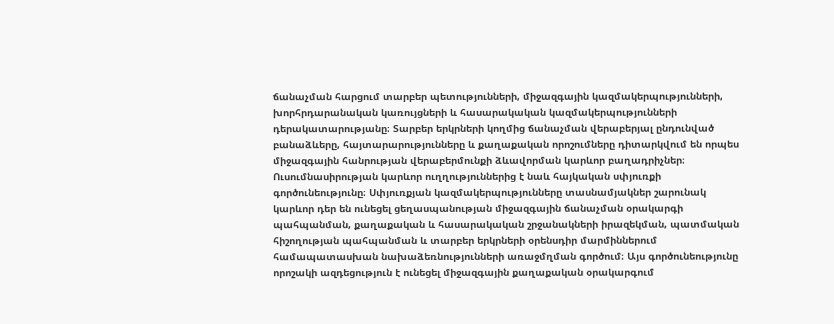ճանաչման հարցում տարբեր պետությունների, միջազգային կազմակերպությունների, խորհրդարանական կառույցների և հասարակական կազմակերպությունների դերակատարությանը։ Տարբեր երկրների կողմից ճանաչման վերաբերյալ ընդունված բանաձևերը, հայտարարությունները և քաղաքական որոշումները դիտարկվում են որպես միջազգային հանրության վերաբերմունքի ձևավորման կարևոր բաղադրիչներ։ Ուսումնասիրության կարևոր ուղղություններից է նաև հայկական սփյուռքի գործունեությունը։ Սփյուռքյան կազմակերպությունները տասնամյակներ շարունակ կարևոր դեր են ունեցել ցեղասպանության միջազգային ճանաչման օրակարգի պահպանման, քաղաքական և հասարակական շրջանակների իրազեկման, պատմական հիշողության պահպանման և տարբեր երկրների օրենսդիր մարմիններում համապատասխան նախաձեռնությունների առաջմղման գործում։ Այս գործունեությունը որոշակի ազդեցություն է ունեցել միջազգային քաղաքական օրակարգում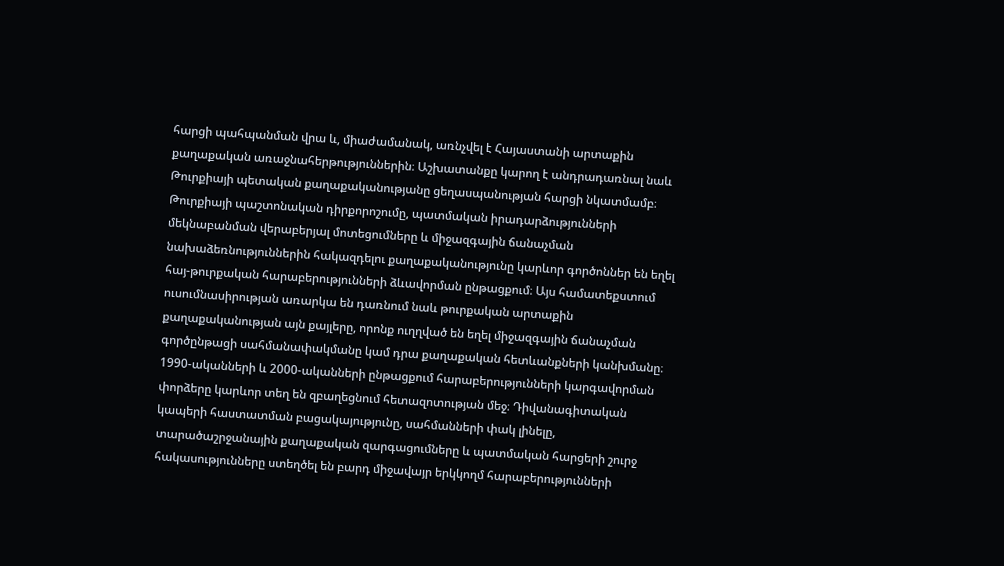հարցի պահպանման վրա և, միաժամանակ, առնչվել է Հայաստանի արտաքին քաղաքական առաջնահերթություններին։ Աշխատանքը կարող է անդրադառնալ նաև Թուրքիայի պետական քաղաքականությանը ցեղասպանության հարցի նկատմամբ։ Թուրքիայի պաշտոնական դիրքորոշումը, պատմական իրադարձությունների մեկնաբանման վերաբերյալ մոտեցումները և միջազգային ճանաչման նախաձեռնություններին հակազդելու քաղաքականությունը կարևոր գործոններ են եղել հայ-թուրքական հարաբերությունների ձևավորման ընթացքում։ Այս համատեքստում ուսումնասիրության առարկա են դառնում նաև թուրքական արտաքին քաղաքականության այն քայլերը, որոնք ուղղված են եղել միջազգային ճանաչման գործընթացի սահմանափակմանը կամ դրա քաղաքական հետևանքների կանխմանը։ 1990-ականների և 2000-ականների ընթացքում հարաբերությունների կարգավորման փորձերը կարևոր տեղ են զբաղեցնում հետազոտության մեջ։ Դիվանագիտական կապերի հաստատման բացակայությունը, սահմանների փակ լինելը, տարածաշրջանային քաղաքական զարգացումները և պատմական հարցերի շուրջ հակասությունները ստեղծել են բարդ միջավայր երկկողմ հարաբերությունների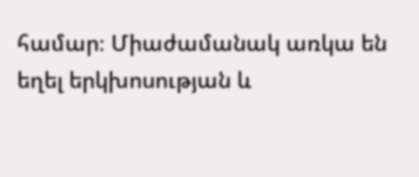համար։ Միաժամանակ առկա են եղել երկխոսության և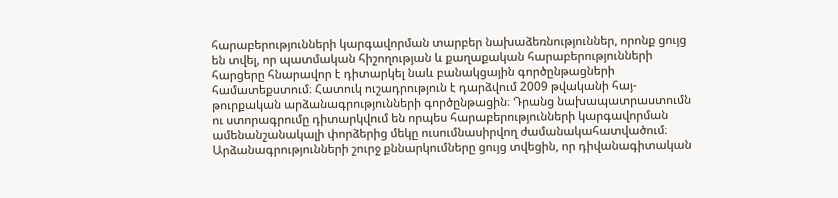հարաբերությունների կարգավորման տարբեր նախաձեռնություններ, որոնք ցույց են տվել, որ պատմական հիշողության և քաղաքական հարաբերությունների հարցերը հնարավոր է դիտարկել նաև բանակցային գործընթացների համատեքստում։ Հատուկ ուշադրություն է դարձվում 2009 թվականի հայ-թուրքական արձանագրությունների գործընթացին։ Դրանց նախապատրաստումն ու ստորագրումը դիտարկվում են որպես հարաբերությունների կարգավորման ամենանշանակալի փորձերից մեկը ուսումնասիրվող ժամանակահատվածում։ Արձանագրությունների շուրջ քննարկումները ցույց տվեցին, որ դիվանագիտական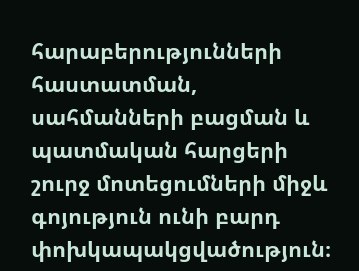հարաբերությունների հաստատման, սահմանների բացման և պատմական հարցերի շուրջ մոտեցումների միջև գոյություն ունի բարդ փոխկապակցվածություն։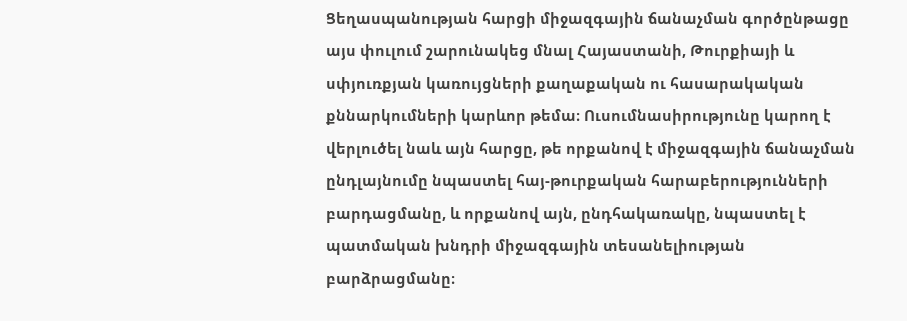Ցեղասպանության հարցի միջազգային ճանաչման գործընթացը այս փուլում շարունակեց մնալ Հայաստանի, Թուրքիայի և սփյուռքյան կառույցների քաղաքական ու հասարակական քննարկումների կարևոր թեմա։ Ուսումնասիրությունը կարող է վերլուծել նաև այն հարցը, թե որքանով է միջազգային ճանաչման ընդլայնումը նպաստել հայ-թուրքական հարաբերությունների բարդացմանը, և որքանով այն, ընդհակառակը, նպաստել է պատմական խնդրի միջազգային տեսանելիության բարձրացմանը։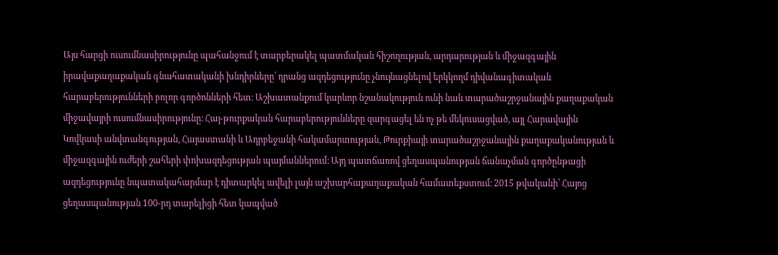Այս հարցի ուսումնասիրությունը պահանջում է տարբերակել պատմական հիշողության, արդարության և միջազգային իրավաքաղաքական գնահատականի խնդիրները՝ դրանց ազդեցությունը չնույնացնելով երկկողմ դիվանագիտական հարաբերությունների բոլոր գործոնների հետ։ Աշխատանքում կարևոր նշանակություն ունի նաև տարածաշրջանային քաղաքական միջավայրի ուսումնասիրությունը։ Հայ-թուրքական հարաբերությունները զարգացել են ոչ թե մեկուսացված, այլ Հարավային Կովկասի անվտանգության, Հայաստանի և Ադրբեջանի հակամարտության, Թուրքիայի տարածաշրջանային քաղաքականության և միջազգային ուժերի շահերի փոխազդեցության պայմաններում։ Այդ պատճառով ցեղասպանության ճանաչման գործընթացի ազդեցությունը նպատակահարմար է դիտարկել ավելի լայն աշխարհաքաղաքական համատեքստում։ 2015 թվականի՝ Հայոց ցեղասպանության 100-րդ տարելիցի հետ կապված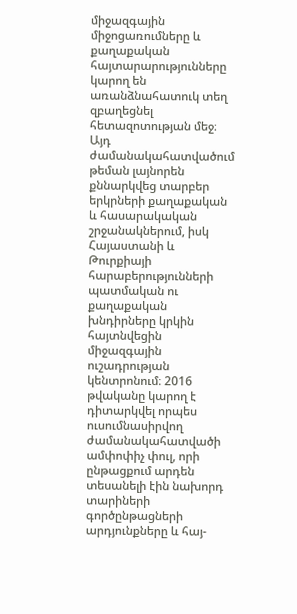միջազգային միջոցառումները և քաղաքական հայտարարությունները կարող են առանձնահատուկ տեղ զբաղեցնել հետազոտության մեջ։ Այդ ժամանակահատվածում թեման լայնորեն քննարկվեց տարբեր երկրների քաղաքական և հասարակական շրջանակներում, իսկ Հայաստանի և Թուրքիայի հարաբերությունների պատմական ու քաղաքական խնդիրները կրկին հայտնվեցին միջազգային ուշադրության կենտրոնում։ 2016 թվականը կարող է դիտարկվել որպես ուսումնասիրվող ժամանակահատվածի ամփոփիչ փուլ, որի ընթացքում արդեն տեսանելի էին նախորդ տարիների գործընթացների արդյունքները և հայ-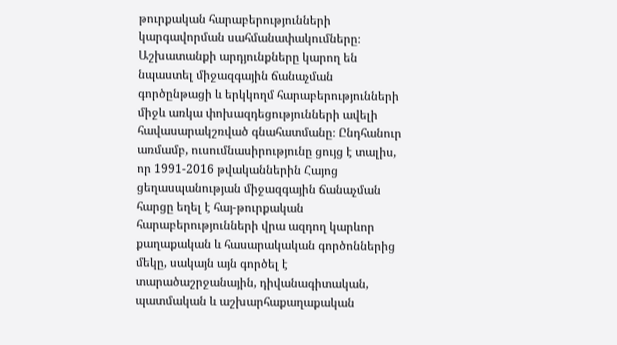թուրքական հարաբերությունների կարգավորման սահմանափակումները։ Աշխատանքի արդյունքները կարող են նպաստել միջազգային ճանաչման գործընթացի և երկկողմ հարաբերությունների միջև առկա փոխազդեցությունների ավելի հավասարակշռված գնահատմանը։ Ընդհանուր առմամբ, ուսումնասիրությունը ցույց է տալիս, որ 1991-2016 թվականներին Հայոց ցեղասպանության միջազգային ճանաչման հարցը եղել է հայ-թուրքական հարաբերությունների վրա ազդող կարևոր քաղաքական և հասարակական գործոններից մեկը, սակայն այն գործել է տարածաշրջանային, դիվանագիտական, պատմական և աշխարհաքաղաքական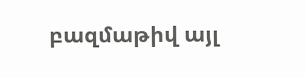բազմաթիվ այլ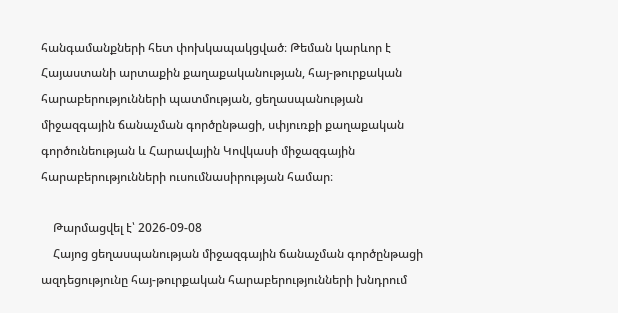հանգամանքների հետ փոխկապակցված։ Թեման կարևոր է Հայաստանի արտաքին քաղաքականության, հայ-թուրքական հարաբերությունների պատմության, ցեղասպանության միջազգային ճանաչման գործընթացի, սփյուռքի քաղաքական գործունեության և Հարավային Կովկասի միջազգային հարաբերությունների ուսումնասիրության համար։

    Թարմացվել է՝ 2026-09-08
    Հայոց ցեղասպանության միջազգային ճանաչման գործընթացի ազդեցությունը հայ-թուրքական հարաբերությունների խնդրում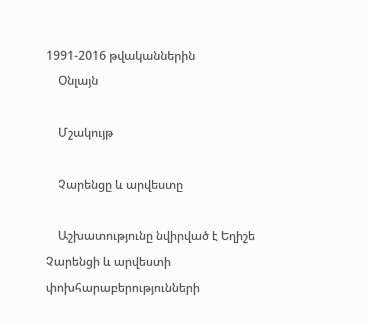1991-2016 թվականներին
    Օնլայն

    Մշակույթ

    Չարենցը և արվեստը

    Աշխատությունը նվիրված է Եղիշե Չարենցի և արվեստի փոխհարաբերությունների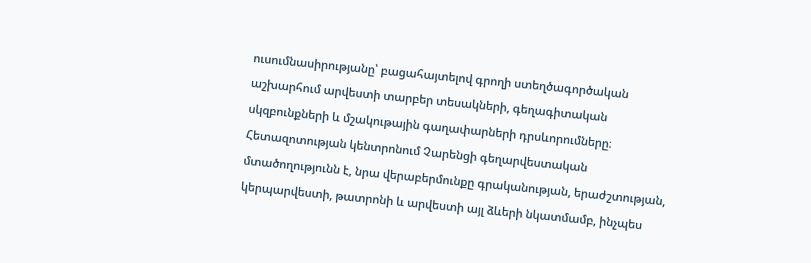ուսումնասիրությանը՝ բացահայտելով գրողի ստեղծագործական աշխարհում արվեստի տարբեր տեսակների, գեղագիտական սկզբունքների և մշակութային գաղափարների դրսևորումները։ Հետազոտության կենտրոնում Չարենցի գեղարվեստական մտածողությունն է, նրա վերաբերմունքը գրականության, երաժշտության, կերպարվեստի, թատրոնի և արվեստի այլ ձևերի նկատմամբ, ինչպես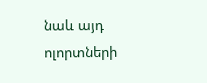նաև այդ ոլորտների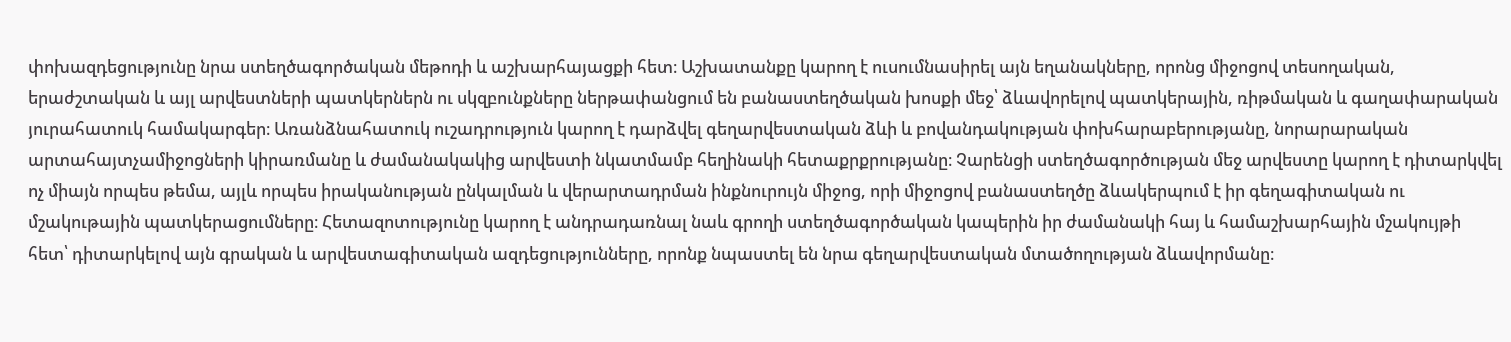փոխազդեցությունը նրա ստեղծագործական մեթոդի և աշխարհայացքի հետ։ Աշխատանքը կարող է ուսումնասիրել այն եղանակները, որոնց միջոցով տեսողական, երաժշտական և այլ արվեստների պատկերներն ու սկզբունքները ներթափանցում են բանաստեղծական խոսքի մեջ՝ ձևավորելով պատկերային, ռիթմական և գաղափարական յուրահատուկ համակարգեր։ Առանձնահատուկ ուշադրություն կարող է դարձվել գեղարվեստական ձևի և բովանդակության փոխհարաբերությանը, նորարարական արտահայտչամիջոցների կիրառմանը և ժամանակակից արվեստի նկատմամբ հեղինակի հետաքրքրությանը։ Չարենցի ստեղծագործության մեջ արվեստը կարող է դիտարկվել ոչ միայն որպես թեմա, այլև որպես իրականության ընկալման և վերարտադրման ինքնուրույն միջոց, որի միջոցով բանաստեղծը ձևակերպում է իր գեղագիտական ու մշակութային պատկերացումները։ Հետազոտությունը կարող է անդրադառնալ նաև գրողի ստեղծագործական կապերին իր ժամանակի հայ և համաշխարհային մշակույթի հետ՝ դիտարկելով այն գրական և արվեստագիտական ազդեցությունները, որոնք նպաստել են նրա գեղարվեստական մտածողության ձևավորմանը։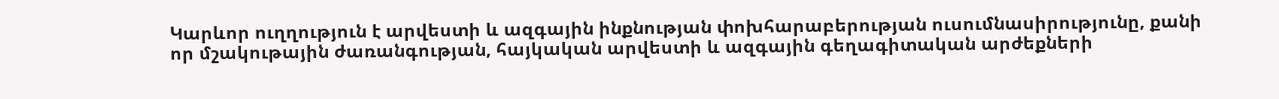Կարևոր ուղղություն է արվեստի և ազգային ինքնության փոխհարաբերության ուսումնասիրությունը, քանի որ մշակութային ժառանգության, հայկական արվեստի և ազգային գեղագիտական արժեքների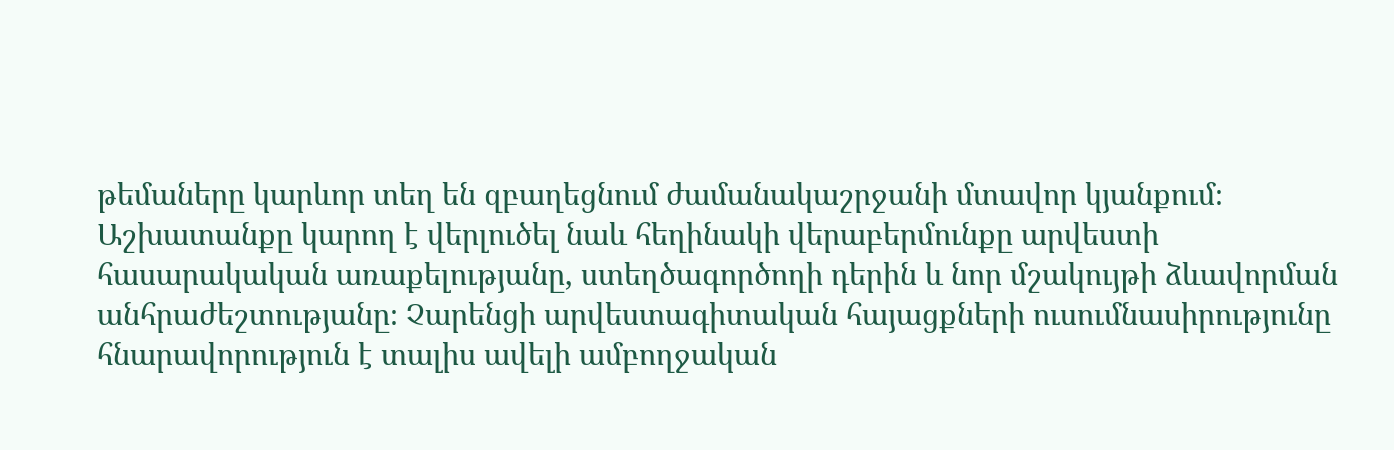թեմաները կարևոր տեղ են զբաղեցնում ժամանակաշրջանի մտավոր կյանքում։ Աշխատանքը կարող է վերլուծել նաև հեղինակի վերաբերմունքը արվեստի հասարակական առաքելությանը, ստեղծագործողի դերին և նոր մշակույթի ձևավորման անհրաժեշտությանը։ Չարենցի արվեստագիտական հայացքների ուսումնասիրությունը հնարավորություն է տալիս ավելի ամբողջական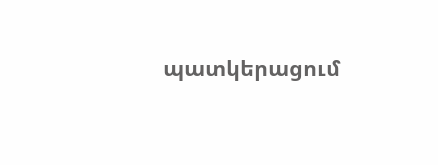պատկերացում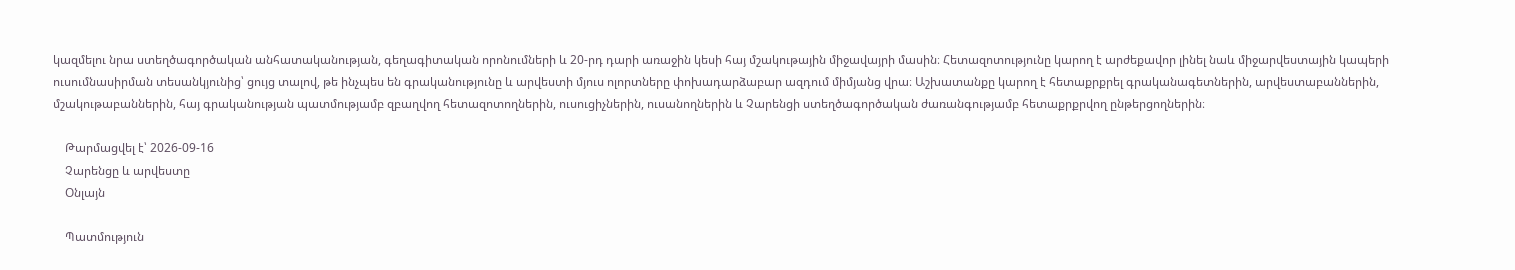կազմելու նրա ստեղծագործական անհատականության, գեղագիտական որոնումների և 20-րդ դարի առաջին կեսի հայ մշակութային միջավայրի մասին։ Հետազոտությունը կարող է արժեքավոր լինել նաև միջարվեստային կապերի ուսումնասիրման տեսանկյունից՝ ցույց տալով, թե ինչպես են գրականությունը և արվեստի մյուս ոլորտները փոխադարձաբար ազդում միմյանց վրա։ Աշխատանքը կարող է հետաքրքրել գրականագետներին, արվեստաբաններին, մշակութաբաններին, հայ գրականության պատմությամբ զբաղվող հետազոտողներին, ուսուցիչներին, ուսանողներին և Չարենցի ստեղծագործական ժառանգությամբ հետաքրքրվող ընթերցողներին։

    Թարմացվել է՝ 2026-09-16
    Չարենցը և արվեստը
    Օնլայն

    Պատմություն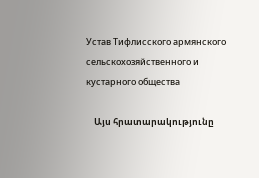Устав Тифлисского армянского сельскохозяйственного и кустарного общества

    Այս հրատարակությունը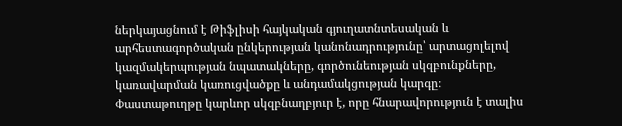ներկայացնում է Թիֆլիսի հայկական գյուղատնտեսական և արհեստագործական ընկերության կանոնադրությունը՝ արտացոլելով կազմակերպության նպատակները, գործունեության սկզբունքները, կառավարման կառուցվածքը և անդամակցության կարգը։ Փաստաթուղթը կարևոր սկզբնաղբյուր է, որը հնարավորություն է տալիս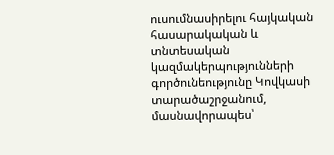ուսումնասիրելու հայկական հասարակական և տնտեսական կազմակերպությունների գործունեությունը Կովկասի տարածաշրջանում, մասնավորապես՝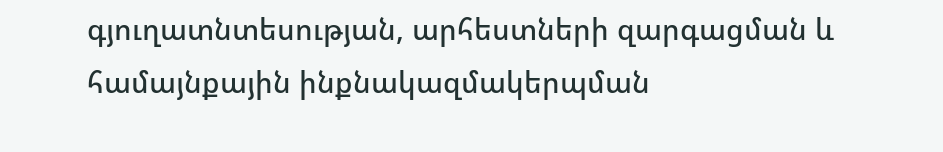գյուղատնտեսության, արհեստների զարգացման և համայնքային ինքնակազմակերպման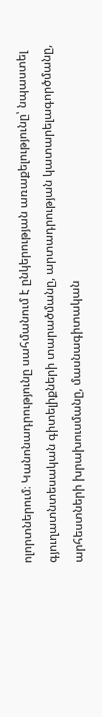ոլորտներում։ Կանոնադրությունը սահմանում է ընկերության առաքելությունը՝ նպաստել գյուղատնտեսական գիտելիքների տարածմանը, արտադրության կատարելագործմանը, արհեստների խրախուսմանը, մասնագիտական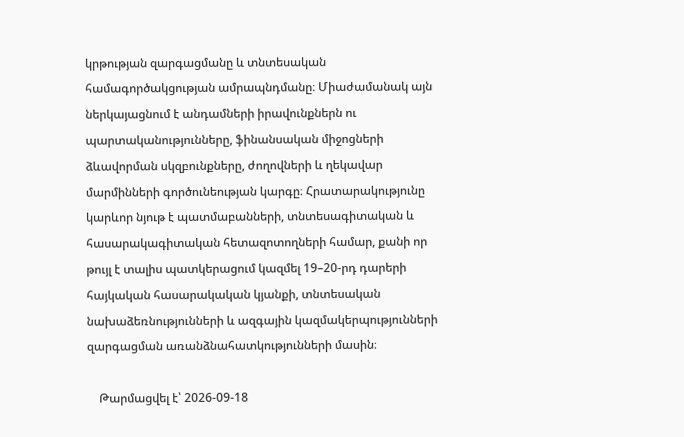կրթության զարգացմանը և տնտեսական համագործակցության ամրապնդմանը։ Միաժամանակ այն ներկայացնում է անդամների իրավունքներն ու պարտականությունները, ֆինանսական միջոցների ձևավորման սկզբունքները, ժողովների և ղեկավար մարմինների գործունեության կարգը։ Հրատարակությունը կարևոր նյութ է պատմաբանների, տնտեսագիտական և հասարակագիտական հետազոտողների համար, քանի որ թույլ է տալիս պատկերացում կազմել 19–20-րդ դարերի հայկական հասարակական կյանքի, տնտեսական նախաձեռնությունների և ազգային կազմակերպությունների զարգացման առանձնահատկությունների մասին։

    Թարմացվել է՝ 2026-09-18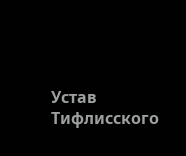Устав Тифлисского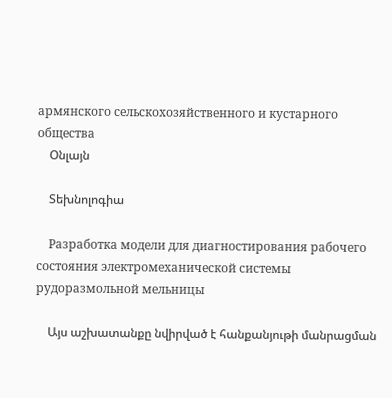армянского сельскохозяйственного и кустарного общества
    Օնլայն

    Տեխնոլոգիա

    Разработка модели для диагностирования рабочего состояния электромеханической системы рудоразмольной мельницы

    Այս աշխատանքը նվիրված է հանքանյութի մանրացման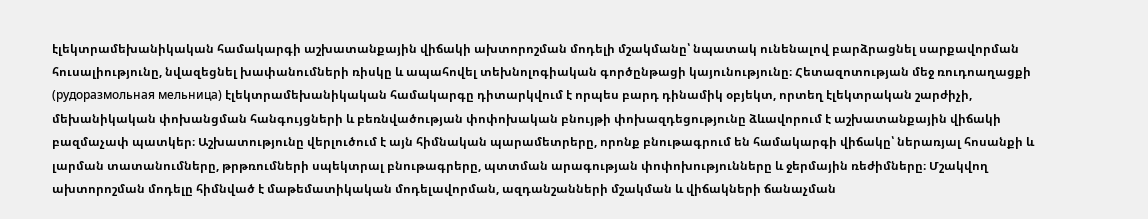էլեկտրամեխանիկական համակարգի աշխատանքային վիճակի ախտորոշման մոդելի մշակմանը՝ նպատակ ունենալով բարձրացնել սարքավորման հուսալիությունը, նվազեցնել խափանումների ռիսկը և ապահովել տեխնոլոգիական գործընթացի կայունությունը։ Հետազոտության մեջ ռուդոաղացքի (рудоразмольная мельница) էլեկտրամեխանիկական համակարգը դիտարկվում է որպես բարդ դինամիկ օբյեկտ, որտեղ էլեկտրական շարժիչի, մեխանիկական փոխանցման հանգույցների և բեռնվածության փոփոխական բնույթի փոխազդեցությունը ձևավորում է աշխատանքային վիճակի բազմաչափ պատկեր։ Աշխատությունը վերլուծում է այն հիմնական պարամետրերը, որոնք բնութագրում են համակարգի վիճակը՝ ներառյալ հոսանքի և լարման տատանումները, թրթռումների սպեկտրալ բնութագրերը, պտտման արագության փոփոխությունները և ջերմային ռեժիմները։ Մշակվող ախտորոշման մոդելը հիմնված է մաթեմատիկական մոդելավորման, ազդանշանների մշակման և վիճակների ճանաչման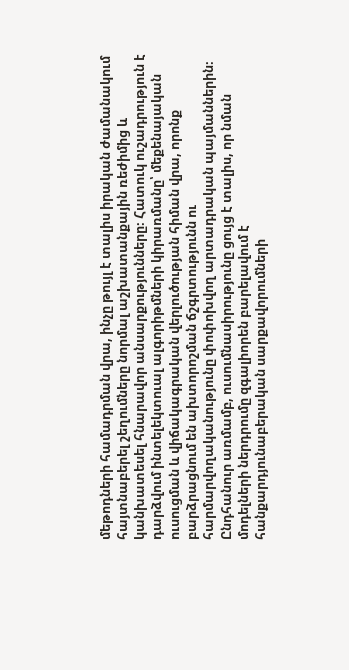մեթոդների համադրման վրա, ինչը թույլ է տալիս իրական ժամանակում հայտնաբերել շեղումները նորմալ աշխատանքային ռեժիմից և կանխատեսել հնարավոր անսարքությունները։ Հատուկ ուշադրություն է դարձվում ինտելեկտուալ ալգորիթմների կիրառմանը՝ մեքենայական ուսուցման և վիճակագրական վերլուծության հիման վրա, որոնք բարձրացնում են ախտորոշման ճշգրտությունն ու հարմարվողականությունը փոփոխվող արտադրական պայմաններին։ Ընդհանուր առմամբ, ուսումնասիրությունը ցույց է տալիս, որ նման մոդելների ներդրումը զգալիորեն բարելավում է հանքարդյունաբերական սարքավորումների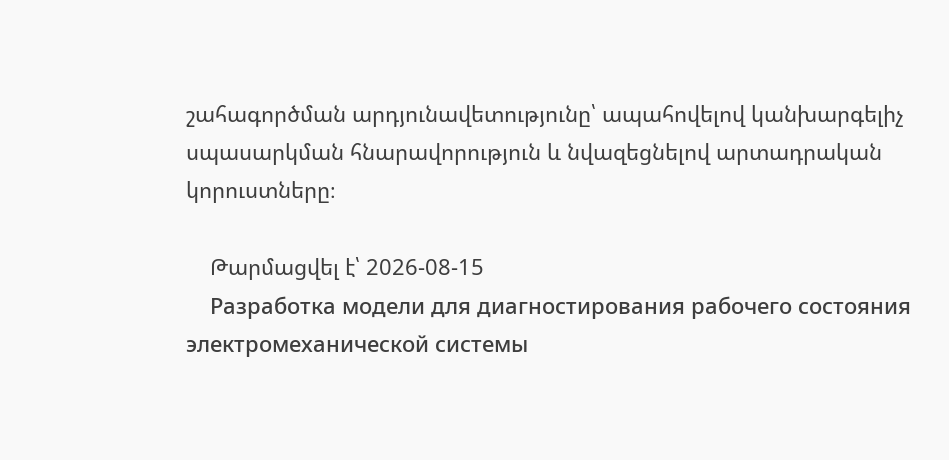շահագործման արդյունավետությունը՝ ապահովելով կանխարգելիչ սպասարկման հնարավորություն և նվազեցնելով արտադրական կորուստները։

    Թարմացվել է՝ 2026-08-15
    Разработка модели для диагностирования рабочего состояния электромеханической системы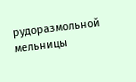рудоразмольной мельницы